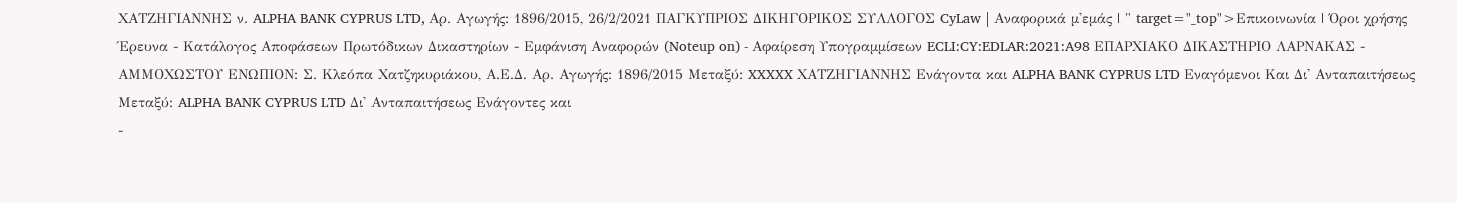ΧΑΤΖΗΓΙΑΝΝΗΣ ν. ALPHA BANK CYPRUS LTD, Αρ. Αγωγής: 1896/2015, 26/2/2021 ΠΑΓΚΥΠΡΙΟΣ ΔΙΚΗΓΟΡΙΚΟΣ ΣΥΛΛΟΓΟΣ CyLaw | Αναφορικά μ'εμάς | " target="_top">Επικοινωνία | Όροι χρήσης Έρευνα - Κατάλογος Αποφάσεων Πρωτόδικων Δικαστηρίων - Εμφάνιση Αναφορών (Noteup on) - Αφαίρεση Υπογραμμίσεων ECLI:CY:EDLAR:2021:A98 ΕΠΑΡΧΙΑΚΟ ΔΙΚΑΣΤΗΡΙΟ ΛΑΡΝΑΚΑΣ - ΑΜΜΟΧΩΣΤΟΥ ΕΝΩΠΙΟΝ: Σ. Κλεόπα Χατζηκυριάκου, Α.Ε.Δ. Αρ. Αγωγής: 1896/2015 Μεταξύ: XXXXX ΧΑΤΖΗΓΙΑΝΝΗΣ Ενάγοντα και ALPHA BANK CYPRUS LTD Εναγόμενοι Και Δι' Ανταπαιτήσεως Μεταξύ: ALPHA BANK CYPRUS LTD Δι' Ανταπαιτήσεως Ενάγοντες και
-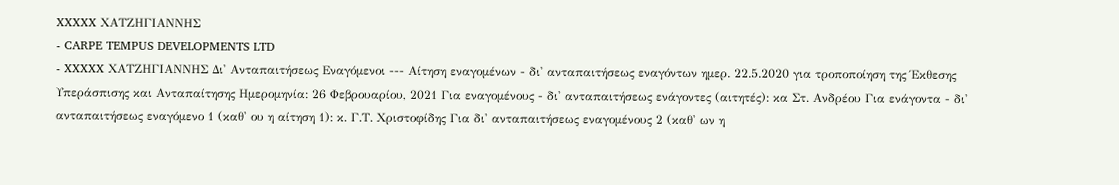XXXXX ΧΑΤΖΗΓΙΑΝΝΗΣ
- CARPE TEMPUS DEVELOPMENTS LTD
- XXXXX ΧΑΤΖΗΓΙΑΝΝΗΣ Δι' Ανταπαιτήσεως Εναγόμενοι --- Αίτηση εναγομένων - δι' ανταπαιτήσεως εναγόντων ημερ. 22.5.2020 για τροποποίηση της Έκθεσης Υπεράσπισης και Ανταπαίτησης Ημερομηνία: 26 Φεβρουαρίου, 2021 Για εναγομένους - δι' ανταπαιτήσεως ενάγοντες (αιτητές): κα Στ. Ανδρέου Για ενάγοντα - δι' ανταπαιτήσεως εναγόμενο 1 (καθ' ου η αίτηση 1): κ. Γ.Τ. Χριστοφίδης Για δι' ανταπαιτήσεως εναγομένους 2 (καθ' ων η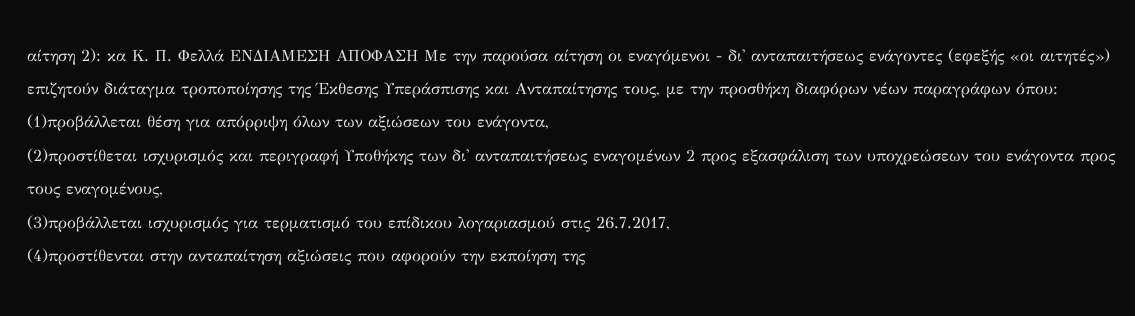αίτηση 2): κα Κ. Π. Φελλά ΕΝΔΙΑΜΕΣΗ ΑΠΟΦΑΣΗ Με την παρούσα αίτηση οι εναγόμενοι - δι' ανταπαιτήσεως ενάγοντες (εφεξής «οι αιτητές») επιζητούν διάταγμα τροποποίησης της Έκθεσης Υπεράσπισης και Ανταπαίτησης τους, με την προσθήκη διαφόρων νέων παραγράφων όπου:
(1)προβάλλεται θέση για απόρριψη όλων των αξιώσεων του ενάγοντα,
(2)προστίθεται ισχυρισμός και περιγραφή Υποθήκης των δι' ανταπαιτήσεως εναγομένων 2 προς εξασφάλιση των υποχρεώσεων του ενάγοντα προς τους εναγομένους,
(3)προβάλλεται ισχυρισμός για τερματισμό του επίδικου λογαριασμού στις 26.7.2017,
(4)προστίθενται στην ανταπαίτηση αξιώσεις που αφορούν την εκποίηση της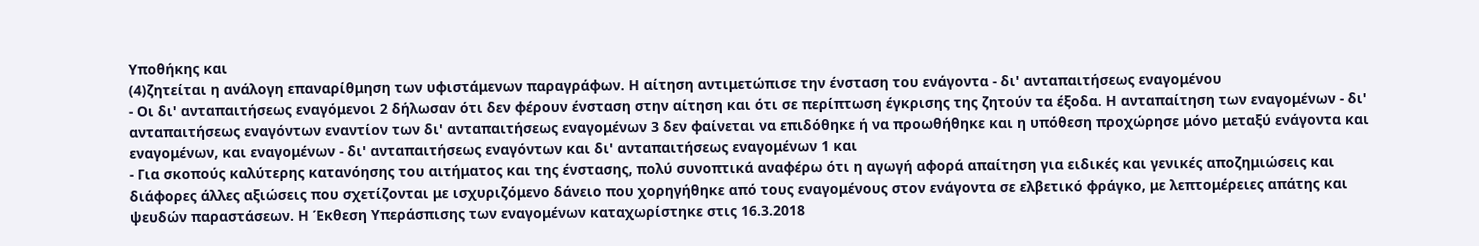Υποθήκης και
(4)ζητείται η ανάλογη επαναρίθμηση των υφιστάμενων παραγράφων. Η αίτηση αντιμετώπισε την ένσταση του ενάγοντα - δι' ανταπαιτήσεως εναγομένου
- Οι δι' ανταπαιτήσεως εναγόμενοι 2 δήλωσαν ότι δεν φέρουν ένσταση στην αίτηση και ότι σε περίπτωση έγκρισης της ζητούν τα έξοδα. Η ανταπαίτηση των εναγομένων - δι' ανταπαιτήσεως εναγόντων εναντίον των δι' ανταπαιτήσεως εναγομένων 3 δεν φαίνεται να επιδόθηκε ή να προωθήθηκε και η υπόθεση προχώρησε μόνο μεταξύ ενάγοντα και εναγομένων, και εναγομένων - δι' ανταπαιτήσεως εναγόντων και δι' ανταπαιτήσεως εναγομένων 1 και
- Για σκοπούς καλύτερης κατανόησης του αιτήματος και της ένστασης, πολύ συνοπτικά αναφέρω ότι η αγωγή αφορά απαίτηση για ειδικές και γενικές αποζημιώσεις και διάφορες άλλες αξιώσεις που σχετίζονται με ισχυριζόμενο δάνειο που χορηγήθηκε από τους εναγομένους στον ενάγοντα σε ελβετικό φράγκο, με λεπτομέρειες απάτης και ψευδών παραστάσεων. Η Έκθεση Υπεράσπισης των εναγομένων καταχωρίστηκε στις 16.3.2018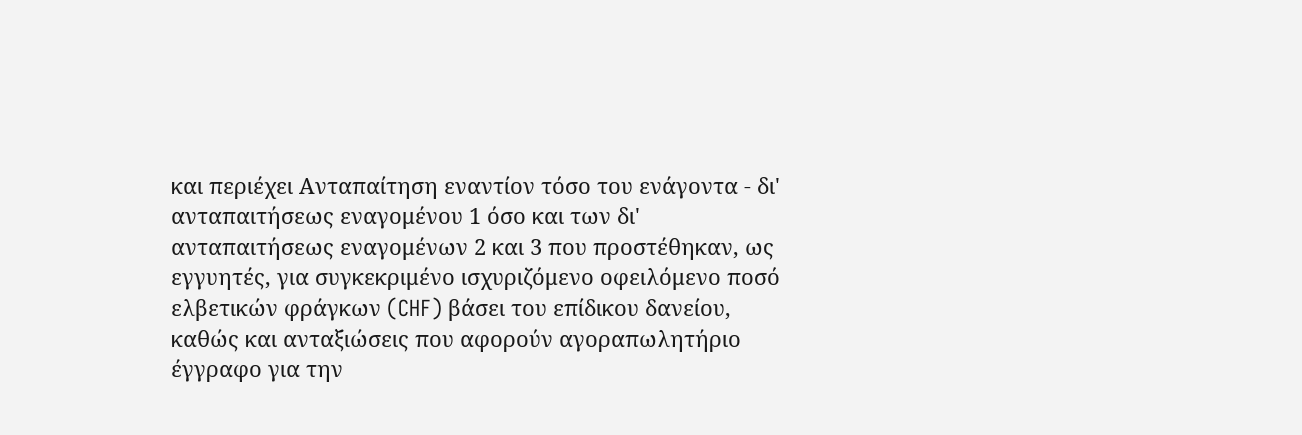και περιέχει Ανταπαίτηση εναντίον τόσο του ενάγοντα - δι' ανταπαιτήσεως εναγομένου 1 όσο και των δι' ανταπαιτήσεως εναγομένων 2 και 3 που προστέθηκαν, ως εγγυητές, για συγκεκριμένο ισχυριζόμενο οφειλόμενο ποσό ελβετικών φράγκων (CHF) βάσει του επίδικου δανείου, καθώς και ανταξιώσεις που αφορούν αγοραπωλητήριο έγγραφο για την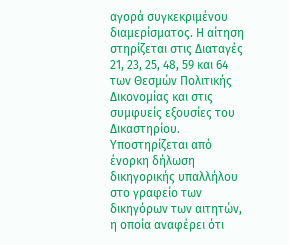αγορά συγκεκριμένου διαμερίσματος. Η αίτηση στηρίζεται στις Διαταγές 21, 23, 25, 48, 59 και 64 των Θεσμών Πολιτικής Δικονομίας και στις συμφυείς εξουσίες του Δικαστηρίου. Υποστηρίζεται από ένορκη δήλωση δικηγορικής υπαλλήλου στο γραφείο των δικηγόρων των αιτητών, η οποία αναφέρει ότι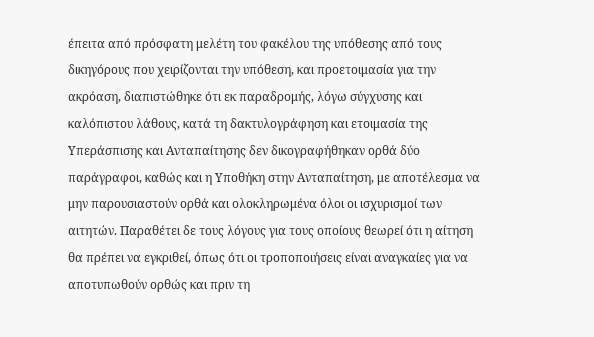έπειτα από πρόσφατη μελέτη του φακέλου της υπόθεσης από τους δικηγόρους που χειρίζονται την υπόθεση, και προετοιμασία για την ακρόαση, διαπιστώθηκε ότι εκ παραδρομής, λόγω σύγχυσης και καλόπιστου λάθους, κατά τη δακτυλογράφηση και ετοιμασία της Υπεράσπισης και Ανταπαίτησης δεν δικογραφήθηκαν ορθά δύο παράγραφοι, καθώς και η Υποθήκη στην Ανταπαίτηση, με αποτέλεσμα να μην παρουσιαστούν ορθά και ολοκληρωμένα όλοι οι ισχυρισμοί των αιτητών. Παραθέτει δε τους λόγους για τους οποίους θεωρεί ότι η αίτηση θα πρέπει να εγκριθεί, όπως ότι οι τροποποιήσεις είναι αναγκαίες για να αποτυπωθούν ορθώς και πριν τη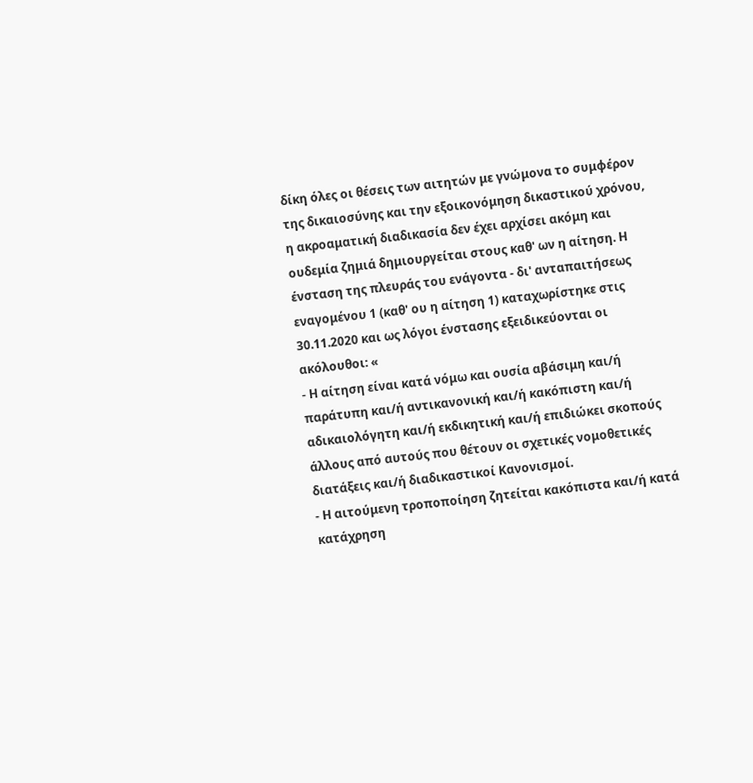δίκη όλες οι θέσεις των αιτητών με γνώμονα το συμφέρον της δικαιοσύνης και την εξοικονόμηση δικαστικού χρόνου, η ακροαματική διαδικασία δεν έχει αρχίσει ακόμη και ουδεμία ζημιά δημιουργείται στους καθ' ων η αίτηση. Η ένσταση της πλευράς του ενάγοντα - δι' ανταπαιτήσεως εναγομένου 1 (καθ' ου η αίτηση 1) καταχωρίστηκε στις 30.11.2020 και ως λόγοι ένστασης εξειδικεύονται οι ακόλουθοι: «
- Η αίτηση είναι κατά νόμω και ουσία αβάσιμη και/ή παράτυπη και/ή αντικανονική και/ή κακόπιστη και/ή αδικαιολόγητη και/ή εκδικητική και/ή επιδιώκει σκοπούς άλλους από αυτούς που θέτουν οι σχετικές νομοθετικές διατάξεις και/ή διαδικαστικοί Κανονισμοί.
- Η αιτούμενη τροποποίηση ζητείται κακόπιστα και/ή κατά κατάχρηση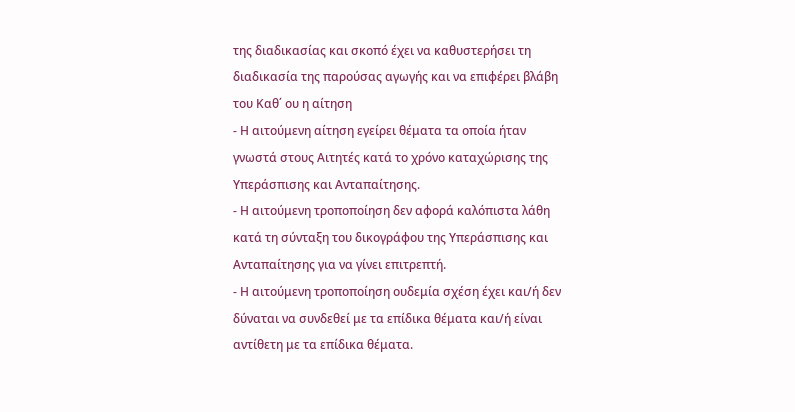της διαδικασίας και σκοπό έχει να καθυστερήσει τη διαδικασία της παρούσας αγωγής και να επιφέρει βλάβη του Καθ΄ ου η αίτηση
- Η αιτούμενη αίτηση εγείρει θέματα τα οποία ήταν γνωστά στους Αιτητές κατά το χρόνο καταχώρισης της Υπεράσπισης και Ανταπαίτησης.
- Η αιτούμενη τροποποίηση δεν αφορά καλόπιστα λάθη κατά τη σύνταξη του δικογράφου της Υπεράσπισης και Ανταπαίτησης για να γίνει επιτρεπτή.
- Η αιτούμενη τροποποίηση ουδεμία σχέση έχει και/ή δεν δύναται να συνδεθεί με τα επίδικα θέματα και/ή είναι αντίθετη με τα επίδικα θέματα.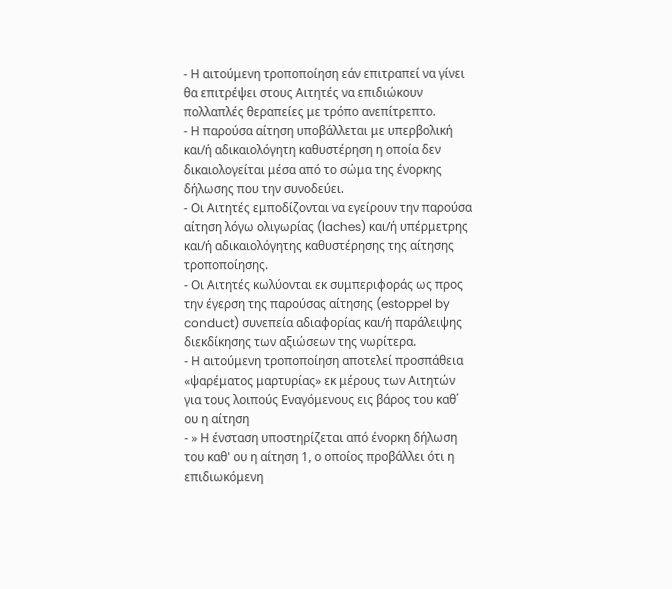- Η αιτούμενη τροποποίηση εάν επιτραπεί να γίνει θα επιτρέψει στους Αιτητές να επιδιώκουν πολλαπλές θεραπείες με τρόπο ανεπίτρεπτο.
- Η παρούσα αίτηση υποβάλλεται με υπερβολική και/ή αδικαιολόγητη καθυστέρηση η οποία δεν δικαιολογείται μέσα από το σώμα της ένορκης δήλωσης που την συνοδεύει.
- Οι Αιτητές εμποδίζονται να εγείρουν την παρούσα αίτηση λόγω ολιγωρίας (laches) και/ή υπέρμετρης και/ή αδικαιολόγητης καθυστέρησης της αίτησης τροποποίησης.
- Οι Αιτητές κωλύονται εκ συμπεριφοράς ως προς την έγερση της παρούσας αίτησης (estoppel by conduct) συνεπεία αδιαφορίας και/ή παράλειψης διεκδίκησης των αξιώσεων της νωρίτερα.
- Η αιτούμενη τροποποίηση αποτελεί προσπάθεια «ψαρέματος μαρτυρίας» εκ μέρους των Αιτητών για τους λοιπούς Εναγόμενους εις βάρος του καθ΄ ου η αίτηση
- » Η ένσταση υποστηρίζεται από ένορκη δήλωση του καθ' ου η αίτηση 1, ο οποίος προβάλλει ότι η επιδιωκόμενη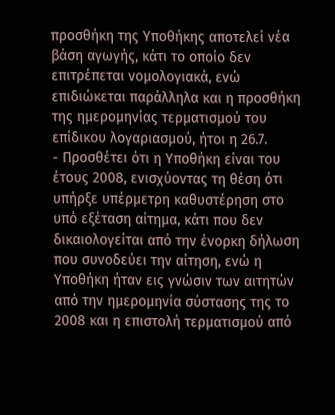προσθήκη της Υποθήκης αποτελεί νέα βάση αγωγής, κάτι το οποίο δεν επιτρέπεται νομολογιακά, ενώ επιδιώκεται παράλληλα και η προσθήκη της ημερομηνίας τερματισμού του επίδικου λογαριασμού, ήτοι η 26.7.
- Προσθέτει ότι η Υποθήκη είναι του έτους 2008, ενισχύοντας τη θέση ότι υπήρξε υπέρμετρη καθυστέρηση στο υπό εξέταση αίτημα, κάτι που δεν δικαιολογείται από την ένορκη δήλωση που συνοδεύει την αίτηση, ενώ η Υποθήκη ήταν εις γνώσιν των αιτητών από την ημερομηνία σύστασης της το 2008 και η επιστολή τερματισμού από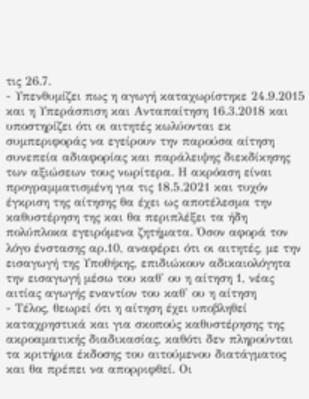τις 26.7.
- Υπενθυμίζει πως η αγωγή καταχωρίστηκε 24.9.2015 και η Υπεράσπιση και Ανταπαίτηση 16.3.2018 και υποστηρίζει ότι οι αιτητές κωλύονται εκ συμπεριφοράς να εγείρουν την παρούσα αίτηση συνεπεία αδιαφορίας και παράλειψης διεκδίκησης των αξιώσεων τους νωρίτερα. Η ακρόαση είναι προγραμματισμένη για τις 18.5.2021 και τυχόν έγκριση της αίτησης θα έχει ως αποτέλεσμα την καθυστέρηση της και θα περιπλέξει τα ήδη πολύπλοκα εγειρόμενα ζητήματα. Όσον αφορά τον λόγο ένστασης αρ.10, αναφέρει ότι οι αιτητές, με την εισαγωγή της Υποθήκης, επιδιώκουν αδικαιολόγητα την εισαγωγή μέσω του καθ' ου η αίτηση 1, νέας αιτίας αγωγής εναντίον του καθ' ου η αίτηση
- Τέλος, θεωρεί ότι η αίτηση έχει υποβληθεί καταχρηστικά και για σκοπούς καθυστέρησης της ακροαματικής διαδικασίας, καθότι δεν πληρούνται τα κριτήρια έκδοσης του αιτούμενου διατάγματος και θα πρέπει να απορριφθεί. Οι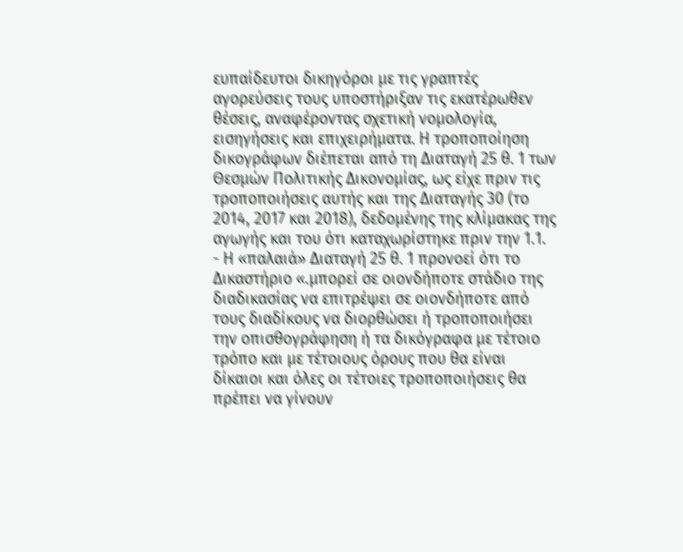ευπαίδευτοι δικηγόροι με τις γραπτές αγορεύσεις τους υποστήριξαν τις εκατέρωθεν θέσεις, αναφέροντας σχετική νομολογία, εισηγήσεις και επιχειρήματα. Η τροποποίηση δικογράφων διέπεται από τη Διαταγή 25 θ. 1 των Θεσμών Πολιτικής Δικονομίας, ως είχε πριν τις τροποποιήσεις αυτής και της Διαταγής 30 (το 2014, 2017 και 2018), δεδομένης της κλίμακας της αγωγής και του ότι καταχωρίστηκε πριν την 1.1.
- Η «παλαιά» Διαταγή 25 θ. 1 προνοεί ότι το Δικαστήριο «.μπορεί σε οιονδήποτε στάδιο της διαδικασίας να επιτρέψει σε οιονδήποτε από τους διαδίκους να διορθώσει ή τροποποιήσει την οπισθογράφηση ή τα δικόγραφα με τέτοιο τρόπο και με τέτοιους όρους που θα είναι δίκαιοι και όλες οι τέτοιες τροποποιήσεις θα πρέπει να γίνουν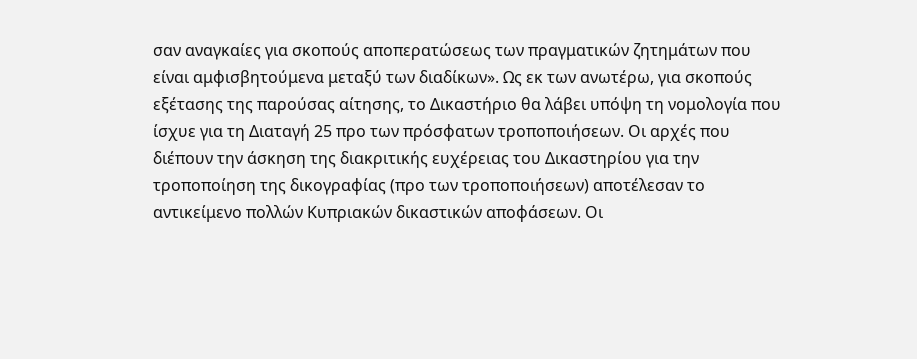σαν αναγκαίες για σκοπούς αποπερατώσεως των πραγματικών ζητημάτων που είναι αμφισβητούμενα μεταξύ των διαδίκων». Ως εκ των ανωτέρω, για σκοπούς εξέτασης της παρούσας αίτησης, το Δικαστήριο θα λάβει υπόψη τη νομολογία που ίσχυε για τη Διαταγή 25 προ των πρόσφατων τροποποιήσεων. Οι αρχές που διέπουν την άσκηση της διακριτικής ευχέρειας του Δικαστηρίου για την τροποποίηση της δικογραφίας (προ των τροποποιήσεων) αποτέλεσαν το αντικείμενο πολλών Κυπριακών δικαστικών αποφάσεων. Οι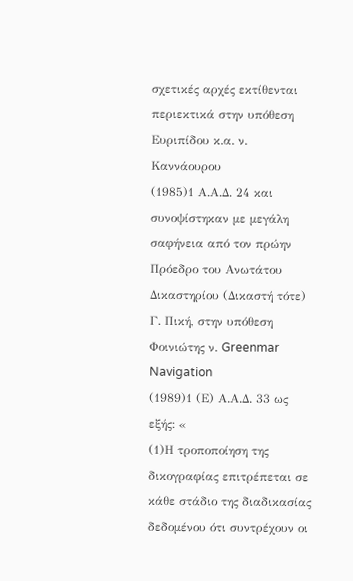σχετικές αρχές εκτίθενται περιεκτικά στην υπόθεση Ευριπίδου κ.α. ν. Καννάουρου
(1985)1 Α.Α.Δ. 24 και συνοψίστηκαν με μεγάλη σαφήνεια από τον πρώην Πρόεδρο του Ανωτάτου Δικαστηρίου (Δικαστή τότε) Γ. Πική, στην υπόθεση Φοινιώτης ν. Greenmar Navigation
(1989)1 (Ε) Α.Α.Δ. 33 ως εξής: «
(1)Η τροποποίηση της δικογραφίας επιτρέπεται σε κάθε στάδιο της διαδικασίας δεδομένου ότι συντρέχουν οι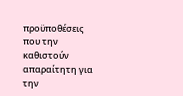προϋποθέσεις που την καθιστούν απαραίτητη για την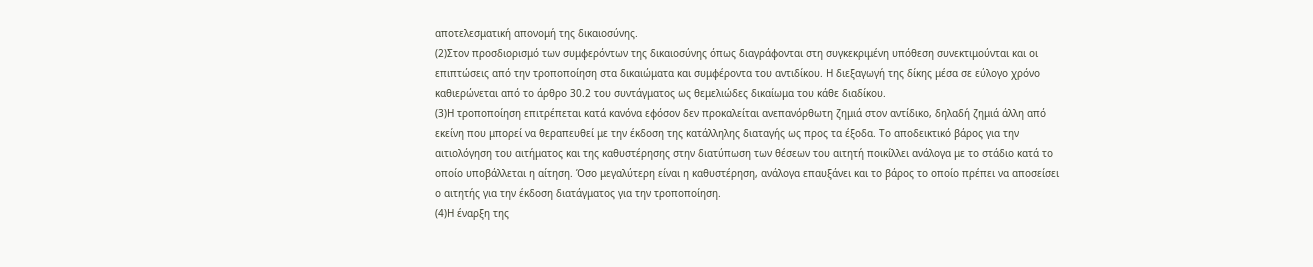αποτελεσματική απονομή της δικαιοσύνης.
(2)Στον προσδιορισμό των συμφερόντων της δικαιοσύνης όπως διαγράφονται στη συγκεκριμένη υπόθεση συνεκτιμούνται και οι επιπτώσεις από την τροποποίηση στα δικαιώματα και συμφέροντα του αντιδίκου. Η διεξαγωγή της δίκης μέσα σε εύλογο χρόνο καθιερώνεται από το άρθρο 30.2 του συντάγματος ως θεμελιώδες δικαίωμα του κάθε διαδίκου.
(3)Η τροποποίηση επιτρέπεται κατά κανόνα εφόσον δεν προκαλείται ανεπανόρθωτη ζημιά στον αντίδικο, δηλαδή ζημιά άλλη από εκείνη που μπορεί να θεραπευθεί με την έκδοση της κατάλληλης διαταγής ως προς τα έξοδα. Το αποδεικτικό βάρος για την αιτιολόγηση του αιτήματος και της καθυστέρησης στην διατύπωση των θέσεων του αιτητή ποικίλλει ανάλογα με το στάδιο κατά το οποίο υποβάλλεται η αίτηση. Όσο μεγαλύτερη είναι η καθυστέρηση, ανάλογα επαυξάνει και το βάρος το οποίο πρέπει να αποσείσει ο αιτητής για την έκδοση διατάγματος για την τροποποίηση.
(4)Η έναρξη της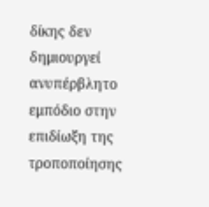δίκης δεν δημιουργεί ανυπέρβλητο εμπόδιο στην επιδίωξη της τροποποίησης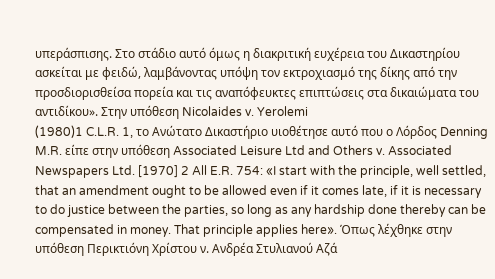υπεράσπισης. Στο στάδιο αυτό όμως η διακριτική ευχέρεια του Δικαστηρίου ασκείται με φειδώ, λαμβάνοντας υπόψη τον εκτροχιασμό της δίκης από την προσδιορισθείσα πορεία και τις αναπόφευκτες επιπτώσεις στα δικαιώματα του αντιδίκου». Στην υπόθεση Nicolaides v. Yerolemi
(1980)1 C.L.R. 1, το Ανώτατο Δικαστήριο υιοθέτησε αυτό που ο Λόρδος Denning M.R. είπε στην υπόθεση Associated Leisure Ltd and Others v. Associated Newspapers Ltd. [1970] 2 All E.R. 754: «I start with the principle, well settled, that an amendment ought to be allowed even if it comes late, if it is necessary to do justice between the parties, so long as any hardship done thereby can be compensated in money. That principle applies here». Όπως λέχθηκε στην υπόθεση Περικτιόνη Χρίστου ν. Ανδρέα Στυλιανού Αζά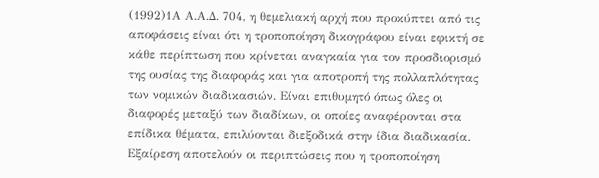(1992)1Α Α.Α.Δ. 704, η θεμελιακή αρχή που προκύπτει από τις αποφάσεις είναι ότι η τροποποίηση δικογράφου είναι εφικτή σε κάθε περίπτωση που κρίνεται αναγκαία για τον προσδιορισμό της ουσίας της διαφοράς και για αποτροπή της πολλαπλότητας των νομικών διαδικασιών. Είναι επιθυμητό όπως όλες οι διαφορές μεταξύ των διαδίκων, οι οποίες αναφέρονται στα επίδικα θέματα, επιλύονται διεξοδικά στην ίδια διαδικασία. Εξαίρεση αποτελούν οι περιπτώσεις που η τροποποίηση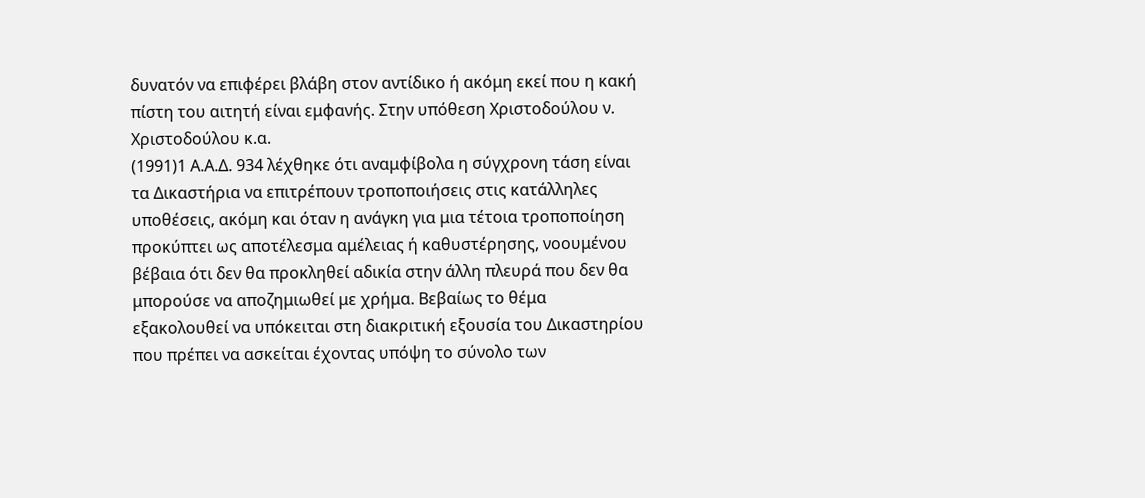δυνατόν να επιφέρει βλάβη στον αντίδικο ή ακόμη εκεί που η κακή πίστη του αιτητή είναι εμφανής. Στην υπόθεση Χριστοδούλου ν. Χριστοδούλου κ.α.
(1991)1 Α.Α.Δ. 934 λέχθηκε ότι αναμφίβολα η σύγχρονη τάση είναι τα Δικαστήρια να επιτρέπουν τροποποιήσεις στις κατάλληλες υποθέσεις, ακόμη και όταν η ανάγκη για μια τέτοια τροποποίηση προκύπτει ως αποτέλεσμα αμέλειας ή καθυστέρησης, νοουμένου βέβαια ότι δεν θα προκληθεί αδικία στην άλλη πλευρά που δεν θα μπορούσε να αποζημιωθεί με χρήμα. Βεβαίως το θέμα εξακολουθεί να υπόκειται στη διακριτική εξουσία του Δικαστηρίου που πρέπει να ασκείται έχοντας υπόψη το σύνολο των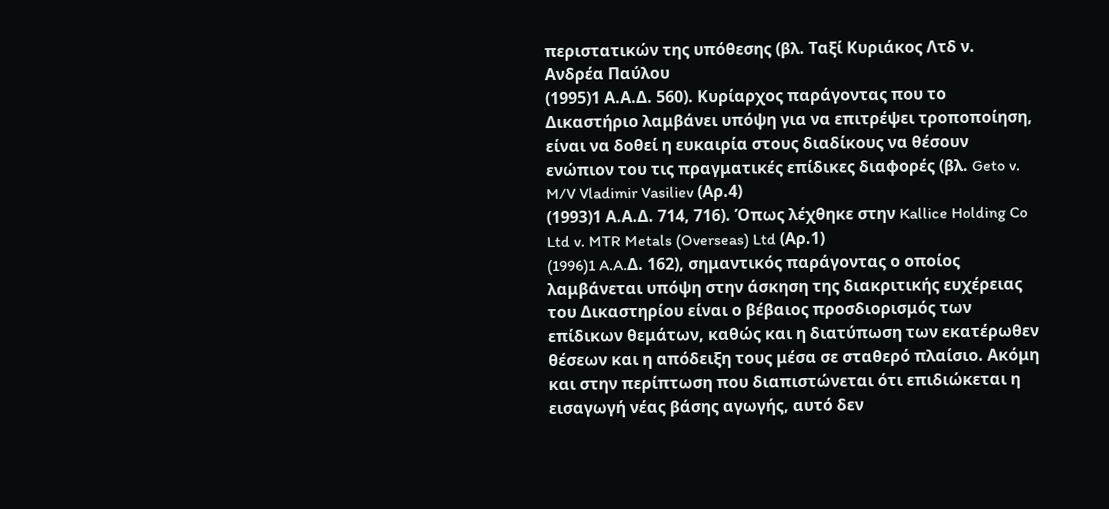περιστατικών της υπόθεσης (βλ. Ταξί Κυριάκος Λτδ ν. Ανδρέα Παύλου
(1995)1 Α.Α.Δ. 560). Κυρίαρχος παράγοντας που το Δικαστήριο λαμβάνει υπόψη για να επιτρέψει τροποποίηση, είναι να δοθεί η ευκαιρία στους διαδίκους να θέσουν ενώπιον του τις πραγματικές επίδικες διαφορές (βλ. Geto v. M/V Vladimir Vasiliev (Αρ.4)
(1993)1 Α.Α.Δ. 714, 716). Όπως λέχθηκε στην Kallice Holding Co Ltd v. MTR Metals (Overseas) Ltd (Αρ.1)
(1996)1 A.A.Δ. 162), σημαντικός παράγοντας ο οποίος λαμβάνεται υπόψη στην άσκηση της διακριτικής ευχέρειας του Δικαστηρίου είναι ο βέβαιος προσδιορισμός των επίδικων θεμάτων, καθώς και η διατύπωση των εκατέρωθεν θέσεων και η απόδειξη τους μέσα σε σταθερό πλαίσιο. Ακόμη και στην περίπτωση που διαπιστώνεται ότι επιδιώκεται η εισαγωγή νέας βάσης αγωγής, αυτό δεν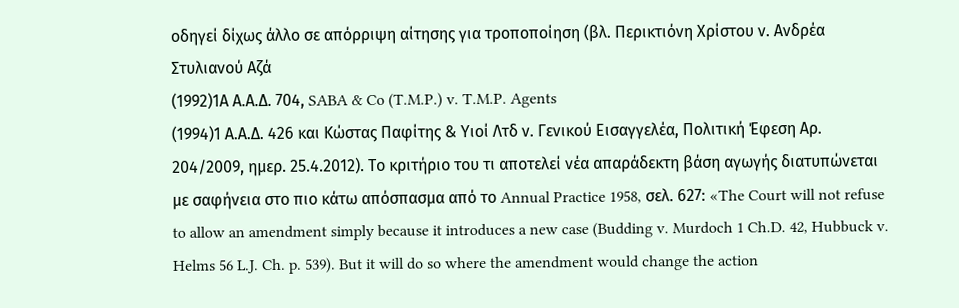οδηγεί δίχως άλλο σε απόρριψη αίτησης για τροποποίηση (βλ. Περικτιόνη Χρίστου ν. Ανδρέα Στυλιανού Αζά
(1992)1Α Α.Α.Δ. 704, SABA & Co (T.M.P.) v. T.M.P. Agents
(1994)1 Α.Α.Δ. 426 και Κώστας Παφίτης & Υιοί Λτδ ν. Γενικού Εισαγγελέα, Πολιτική Έφεση Αρ. 204/2009, ημερ. 25.4.2012). Το κριτήριο του τι αποτελεί νέα απαράδεκτη βάση αγωγής διατυπώνεται με σαφήνεια στο πιο κάτω απόσπασμα από το Annual Practice 1958, σελ. 627: «The Court will not refuse to allow an amendment simply because it introduces a new case (Budding v. Murdoch 1 Ch.D. 42, Hubbuck v. Helms 56 L.J. Ch. p. 539). But it will do so where the amendment would change the action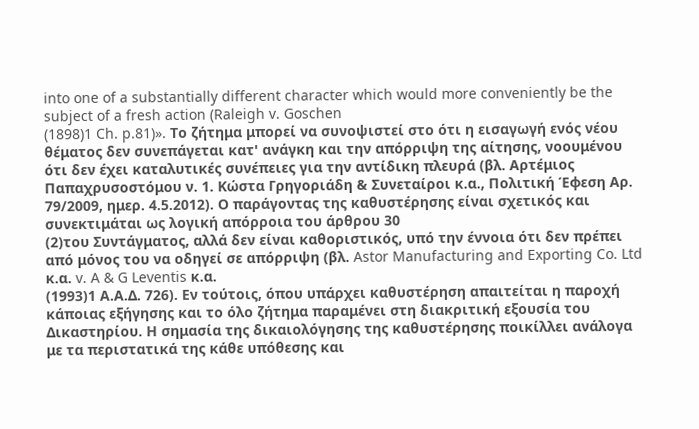into one of a substantially different character which would more conveniently be the subject of a fresh action (Raleigh v. Goschen
(1898)1 Ch. p.81)». Το ζήτημα μπορεί να συνοψιστεί στο ότι η εισαγωγή ενός νέου θέματος δεν συνεπάγεται κατ' ανάγκη και την απόρριψη της αίτησης, νοουμένου ότι δεν έχει καταλυτικές συνέπειες για την αντίδικη πλευρά (βλ. Αρτέμιος Παπαχρυσοστόμου ν. 1. Κώστα Γρηγοριάδη & Συνεταίροι κ.α., Πολιτική Έφεση Αρ. 79/2009, ημερ. 4.5.2012). Ο παράγοντας της καθυστέρησης είναι σχετικός και συνεκτιμάται ως λογική απόρροια του άρθρου 30
(2)του Συντάγματος, αλλά δεν είναι καθοριστικός, υπό την έννοια ότι δεν πρέπει από μόνος του να οδηγεί σε απόρριψη (βλ. Astor Manufacturing and Exporting Co. Ltd κ.α. v. A & G Leventis κ.α.
(1993)1 Α.Α.Δ. 726). Εν τούτοις, όπου υπάρχει καθυστέρηση απαιτείται η παροχή κάποιας εξήγησης και το όλο ζήτημα παραμένει στη διακριτική εξουσία του Δικαστηρίου. Η σημασία της δικαιολόγησης της καθυστέρησης ποικίλλει ανάλογα με τα περιστατικά της κάθε υπόθεσης και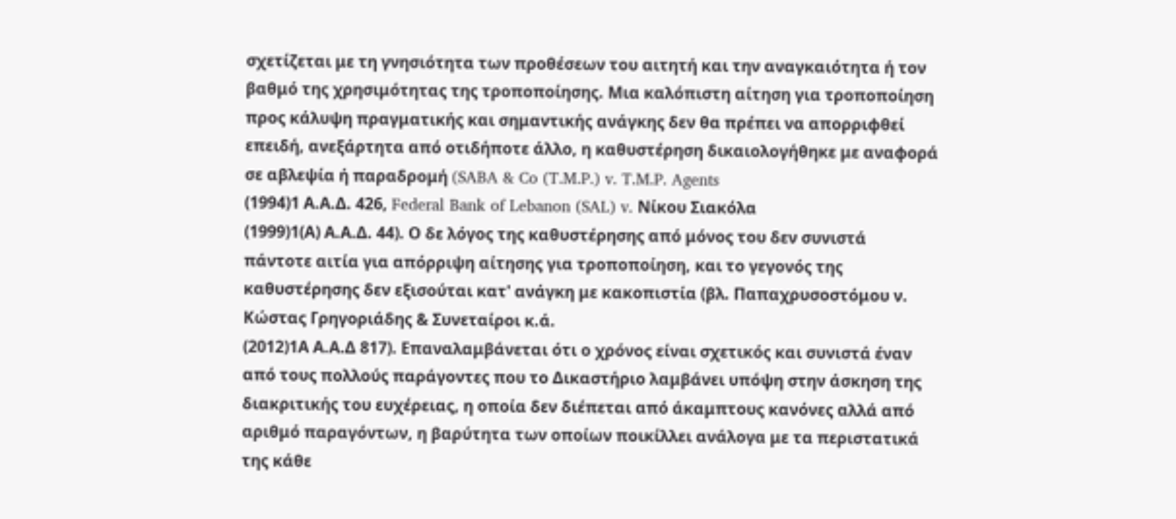σχετίζεται με τη γνησιότητα των προθέσεων του αιτητή και την αναγκαιότητα ή τον βαθμό της χρησιμότητας της τροποποίησης. Μια καλόπιστη αίτηση για τροποποίηση προς κάλυψη πραγματικής και σημαντικής ανάγκης δεν θα πρέπει να απορριφθεί επειδή, ανεξάρτητα από οτιδήποτε άλλο, η καθυστέρηση δικαιολογήθηκε με αναφορά σε αβλεψία ή παραδρομή (SABA & Co (T.M.P.) v. T.M.P. Agents
(1994)1 Α.Α.Δ. 426, Federal Bank of Lebanon (SAL) v. Νίκου Σιακόλα
(1999)1(Α) Α.Α.Δ. 44). Ο δε λόγος της καθυστέρησης από μόνος του δεν συνιστά πάντοτε αιτία για απόρριψη αίτησης για τροποποίηση, και το γεγονός της καθυστέρησης δεν εξισούται κατ' ανάγκη με κακοπιστία (βλ. Παπαχρυσοστόμου ν. Κώστας Γρηγοριάδης & Συνεταίροι κ.ά.
(2012)1Α Α.Α.Δ 817). Επαναλαμβάνεται ότι ο χρόνος είναι σχετικός και συνιστά έναν από τους πολλούς παράγοντες που το Δικαστήριο λαμβάνει υπόψη στην άσκηση της διακριτικής του ευχέρειας, η οποία δεν διέπεται από άκαμπτους κανόνες αλλά από αριθμό παραγόντων, η βαρύτητα των οποίων ποικίλλει ανάλογα με τα περιστατικά της κάθε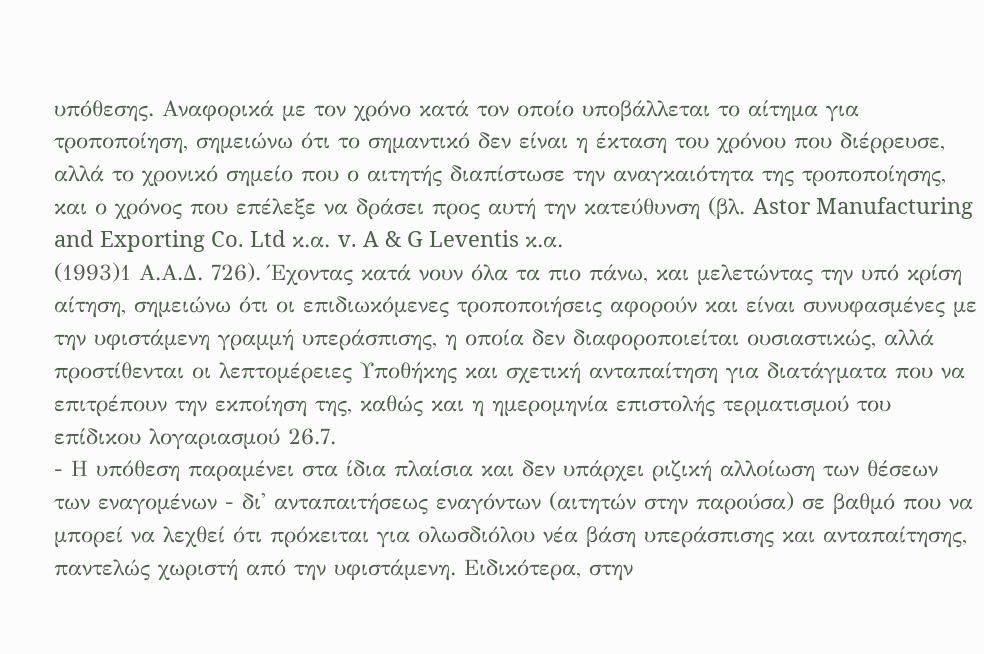υπόθεσης. Αναφορικά με τον χρόνο κατά τον οποίο υποβάλλεται το αίτημα για τροποποίηση, σημειώνω ότι το σημαντικό δεν είναι η έκταση του χρόνου που διέρρευσε, αλλά το χρονικό σημείο που ο αιτητής διαπίστωσε την αναγκαιότητα της τροποποίησης, και ο χρόνος που επέλεξε να δράσει προς αυτή την κατεύθυνση (βλ. Astor Manufacturing and Exporting Co. Ltd κ.α. v. A & G Leventis κ.α.
(1993)1 Α.Α.Δ. 726). Έχοντας κατά νουν όλα τα πιο πάνω, και μελετώντας την υπό κρίση αίτηση, σημειώνω ότι οι επιδιωκόμενες τροποποιήσεις αφορούν και είναι συνυφασμένες με την υφιστάμενη γραμμή υπεράσπισης, η οποία δεν διαφοροποιείται ουσιαστικώς, αλλά προστίθενται οι λεπτομέρειες Υποθήκης και σχετική ανταπαίτηση για διατάγματα που να επιτρέπουν την εκποίηση της, καθώς και η ημερομηνία επιστολής τερματισμού του επίδικου λογαριασμού 26.7.
- Η υπόθεση παραμένει στα ίδια πλαίσια και δεν υπάρχει ριζική αλλοίωση των θέσεων των εναγομένων - δι' ανταπαιτήσεως εναγόντων (αιτητών στην παρούσα) σε βαθμό που να μπορεί να λεχθεί ότι πρόκειται για ολωσδιόλου νέα βάση υπεράσπισης και ανταπαίτησης, παντελώς χωριστή από την υφιστάμενη. Ειδικότερα, στην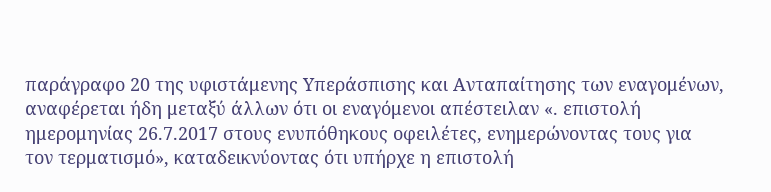παράγραφο 20 της υφιστάμενης Υπεράσπισης και Ανταπαίτησης των εναγομένων, αναφέρεται ήδη μεταξύ άλλων ότι οι εναγόμενοι απέστειλαν «. επιστολή ημερομηνίας 26.7.2017 στους ενυπόθηκους οφειλέτες, ενημερώνοντας τους για τον τερματισμό», καταδεικνύοντας ότι υπήρχε η επιστολή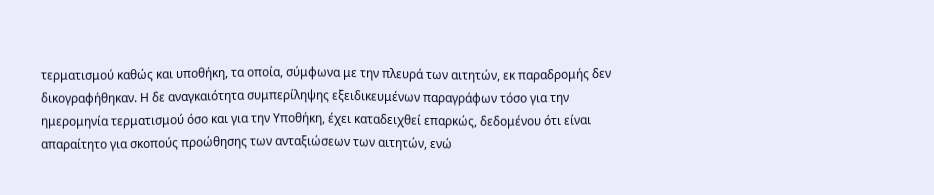τερματισμού καθώς και υποθήκη, τα οποία, σύμφωνα με την πλευρά των αιτητών, εκ παραδρομής δεν δικογραφήθηκαν. Η δε αναγκαιότητα συμπερίληψης εξειδικευμένων παραγράφων τόσο για την ημερομηνία τερματισμού όσο και για την Υποθήκη, έχει καταδειχθεί επαρκώς, δεδομένου ότι είναι απαραίτητο για σκοπούς προώθησης των ανταξιώσεων των αιτητών, ενώ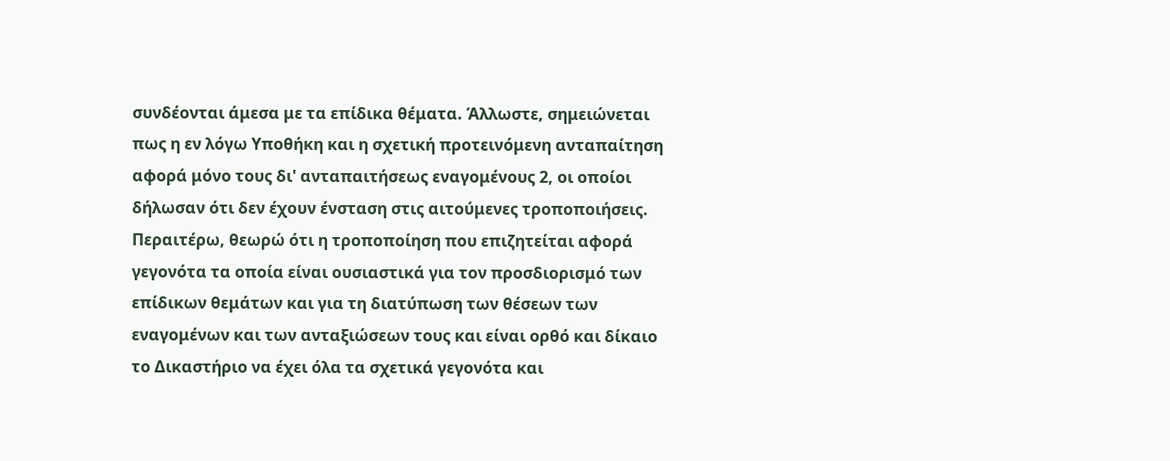συνδέονται άμεσα με τα επίδικα θέματα. Άλλωστε, σημειώνεται πως η εν λόγω Υποθήκη και η σχετική προτεινόμενη ανταπαίτηση αφορά μόνο τους δι' ανταπαιτήσεως εναγομένους 2, οι οποίοι δήλωσαν ότι δεν έχουν ένσταση στις αιτούμενες τροποποιήσεις. Περαιτέρω, θεωρώ ότι η τροποποίηση που επιζητείται αφορά γεγονότα τα οποία είναι ουσιαστικά για τον προσδιορισμό των επίδικων θεμάτων και για τη διατύπωση των θέσεων των εναγομένων και των ανταξιώσεων τους και είναι ορθό και δίκαιο το Δικαστήριο να έχει όλα τα σχετικά γεγονότα και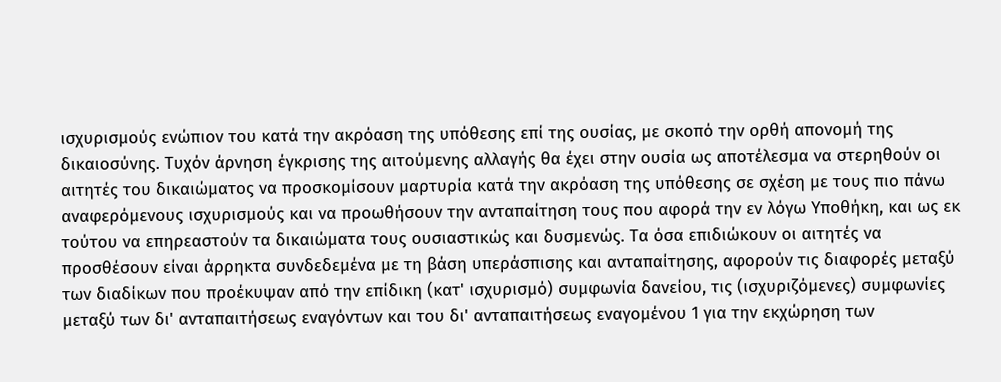ισχυρισμούς ενώπιον του κατά την ακρόαση της υπόθεσης επί της ουσίας, με σκοπό την ορθή απονομή της δικαιοσύνης. Τυχόν άρνηση έγκρισης της αιτούμενης αλλαγής θα έχει στην ουσία ως αποτέλεσμα να στερηθούν οι αιτητές του δικαιώματος να προσκομίσουν μαρτυρία κατά την ακρόαση της υπόθεσης σε σχέση με τους πιο πάνω αναφερόμενους ισχυρισμούς και να προωθήσουν την ανταπαίτηση τους που αφορά την εν λόγω Υποθήκη, και ως εκ τούτου να επηρεαστούν τα δικαιώματα τους ουσιαστικώς και δυσμενώς. Τα όσα επιδιώκουν οι αιτητές να προσθέσουν είναι άρρηκτα συνδεδεμένα με τη βάση υπεράσπισης και ανταπαίτησης, αφορούν τις διαφορές μεταξύ των διαδίκων που προέκυψαν από την επίδικη (κατ' ισχυρισμό) συμφωνία δανείου, τις (ισχυριζόμενες) συμφωνίες μεταξύ των δι' ανταπαιτήσεως εναγόντων και του δι' ανταπαιτήσεως εναγομένου 1 για την εκχώρηση των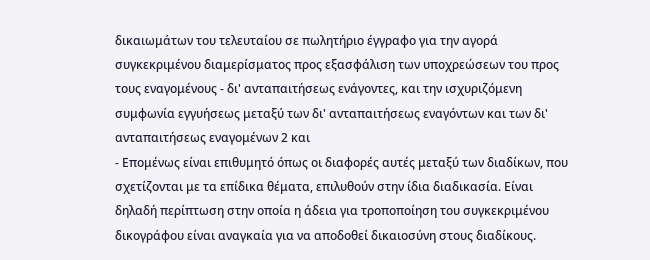δικαιωμάτων του τελευταίου σε πωλητήριο έγγραφο για την αγορά συγκεκριμένου διαμερίσματος προς εξασφάλιση των υποχρεώσεων του προς τους εναγομένους - δι' ανταπαιτήσεως ενάγοντες, και την ισχυριζόμενη συμφωνία εγγυήσεως μεταξύ των δι' ανταπαιτήσεως εναγόντων και των δι' ανταπαιτήσεως εναγομένων 2 και
- Επομένως είναι επιθυμητό όπως οι διαφορές αυτές μεταξύ των διαδίκων, που σχετίζονται με τα επίδικα θέματα, επιλυθούν στην ίδια διαδικασία. Είναι δηλαδή περίπτωση στην οποία η άδεια για τροποποίηση του συγκεκριμένου δικογράφου είναι αναγκαία για να αποδοθεί δικαιοσύνη στους διαδίκους.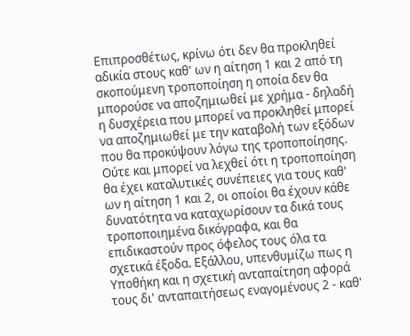Επιπροσθέτως, κρίνω ότι δεν θα προκληθεί αδικία στους καθ' ων η αίτηση 1 και 2 από τη σκοπούμενη τροποποίηση η οποία δεν θα μπορούσε να αποζημιωθεί με χρήμα - δηλαδή η δυσχέρεια που μπορεί να προκληθεί μπορεί να αποζημιωθεί με την καταβολή των εξόδων που θα προκύψουν λόγω της τροποποίησης. Ούτε και μπορεί να λεχθεί ότι η τροποποίηση θα έχει καταλυτικές συνέπειες για τους καθ' ων η αίτηση 1 και 2, οι οποίοι θα έχουν κάθε δυνατότητα να καταχωρίσουν τα δικά τους τροποποιημένα δικόγραφα, και θα επιδικαστούν προς όφελος τους όλα τα σχετικά έξοδα. Εξάλλου, υπενθυμίζω πως η Υποθήκη και η σχετική ανταπαίτηση αφορά τους δι' ανταπαιτήσεως εναγομένους 2 - καθ'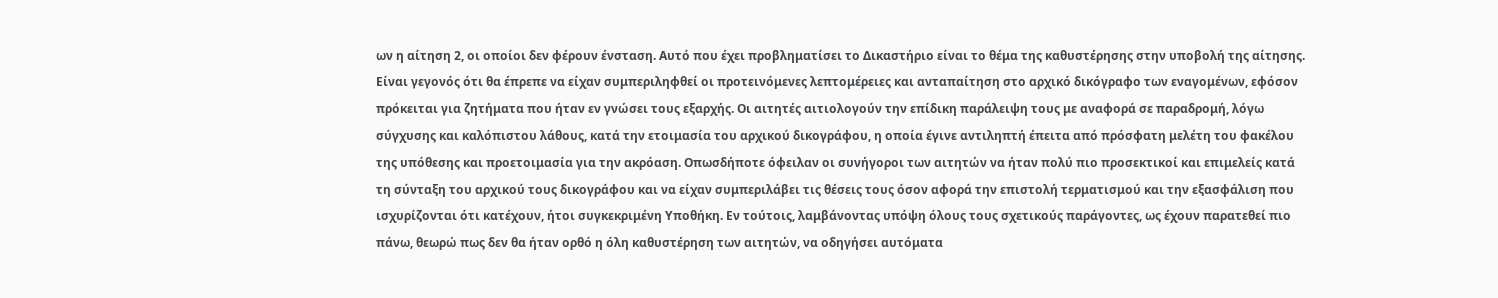ων η αίτηση 2, οι οποίοι δεν φέρουν ένσταση. Αυτό που έχει προβληματίσει το Δικαστήριο είναι το θέμα της καθυστέρησης στην υποβολή της αίτησης. Είναι γεγονός ότι θα έπρεπε να είχαν συμπεριληφθεί οι προτεινόμενες λεπτομέρειες και ανταπαίτηση στο αρχικό δικόγραφο των εναγομένων, εφόσον πρόκειται για ζητήματα που ήταν εν γνώσει τους εξαρχής. Οι αιτητές αιτιολογούν την επίδικη παράλειψη τους με αναφορά σε παραδρομή, λόγω σύγχυσης και καλόπιστου λάθους, κατά την ετοιμασία του αρχικού δικογράφου, η οποία έγινε αντιληπτή έπειτα από πρόσφατη μελέτη του φακέλου της υπόθεσης και προετοιμασία για την ακρόαση. Οπωσδήποτε όφειλαν οι συνήγοροι των αιτητών να ήταν πολύ πιο προσεκτικοί και επιμελείς κατά τη σύνταξη του αρχικού τους δικογράφου και να είχαν συμπεριλάβει τις θέσεις τους όσον αφορά την επιστολή τερματισμού και την εξασφάλιση που ισχυρίζονται ότι κατέχουν, ήτοι συγκεκριμένη Υποθήκη. Εν τούτοις, λαμβάνοντας υπόψη όλους τους σχετικούς παράγοντες, ως έχουν παρατεθεί πιο πάνω, θεωρώ πως δεν θα ήταν ορθό η όλη καθυστέρηση των αιτητών, να οδηγήσει αυτόματα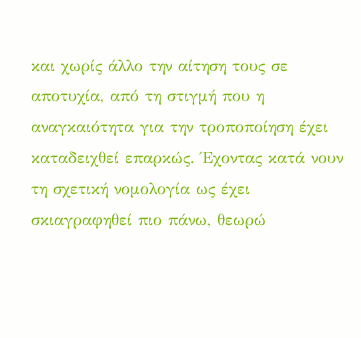και χωρίς άλλο την αίτηση τους σε αποτυχία, από τη στιγμή που η αναγκαιότητα για την τροποποίηση έχει καταδειχθεί επαρκώς. Έχοντας κατά νουν τη σχετική νομολογία ως έχει σκιαγραφηθεί πιο πάνω, θεωρώ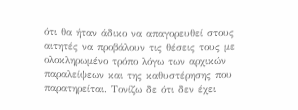ότι θα ήταν άδικο να απαγορευθεί στους αιτητές να προβάλουν τις θέσεις τους με ολοκληρωμένο τρόπο λόγω των αρχικών παραλείψεων και της καθυστέρησης που παρατηρείται. Τονίζω δε ότι δεν έχει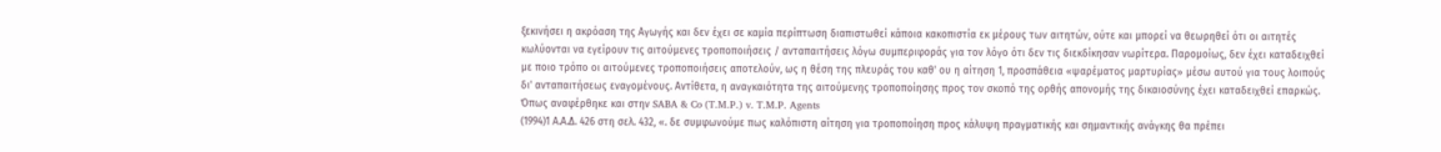ξεκινήσει η ακρόαση της Αγωγής και δεν έχει σε καμία περίπτωση διαπιστωθεί κάποια κακοπιστία εκ μέρους των αιτητών, ούτε και μπορεί να θεωρηθεί ότι οι αιτητές κωλύονται να εγείρουν τις αιτούμενες τροποποιήσεις / ανταπαιτήσεις λόγω συμπεριφοράς για τον λόγο ότι δεν τις διεκδίκησαν νωρίτερα. Παρομοίως, δεν έχει καταδειχθεί με ποιο τρόπο οι αιτούμενες τροποποιήσεις αποτελούν, ως η θέση της πλευράς του καθ' ου η αίτηση 1, προσπάθεια «ψαρέματος μαρτυρίας» μέσω αυτού για τους λοιπούς δι' ανταπαιτήσεως εναγομένους. Αντίθετα, η αναγκαιότητα της αιτούμενης τροποποίησης προς τον σκοπό της ορθής απονομής της δικαιοσύνης έχει καταδειχθεί επαρκώς. Όπως αναφέρθηκε και στην SABA & Co (T.M.P.) v. T.M.P. Agents
(1994)1 Α.Α.Δ. 426 στη σελ. 432, «. δε συμφωνούμε πως καλόπιστη αίτηση για τροποποίηση προς κάλυψη πραγματικής και σημαντικής ανάγκης θα πρέπει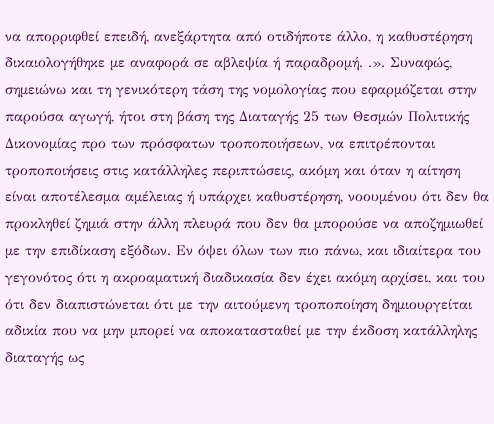να απορριφθεί επειδή, ανεξάρτητα από οτιδήποτε άλλο, η καθυστέρηση δικαιολογήθηκε με αναφορά σε αβλεψία ή παραδρομή. .». Συναφώς, σημειώνω και τη γενικότερη τάση της νομολογίας που εφαρμόζεται στην παρούσα αγωγή, ήτοι στη βάση της Διαταγής 25 των Θεσμών Πολιτικής Δικονομίας προ των πρόσφατων τροποποιήσεων, να επιτρέπονται τροποποιήσεις στις κατάλληλες περιπτώσεις, ακόμη και όταν η αίτηση είναι αποτέλεσμα αμέλειας ή υπάρχει καθυστέρηση, νοουμένου ότι δεν θα προκληθεί ζημιά στην άλλη πλευρά που δεν θα μπορούσε να αποζημιωθεί με την επιδίκαση εξόδων. Εν όψει όλων των πιο πάνω, και ιδιαίτερα του γεγονότος ότι η ακροαματική διαδικασία δεν έχει ακόμη αρχίσει, και του ότι δεν διαπιστώνεται ότι με την αιτούμενη τροποποίηση δημιουργείται αδικία που να μην μπορεί να αποκατασταθεί με την έκδοση κατάλληλης διαταγής ως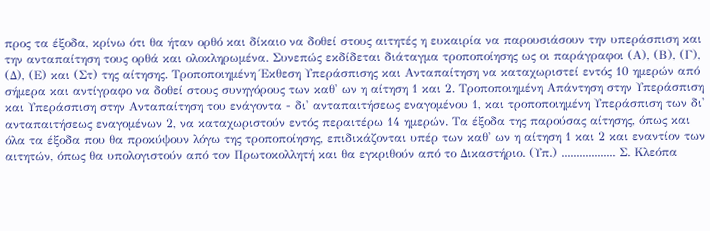προς τα έξοδα, κρίνω ότι θα ήταν ορθό και δίκαιο να δοθεί στους αιτητές η ευκαιρία να παρουσιάσουν την υπεράσπιση και την ανταπαίτηση τους ορθά και ολοκληρωμένα. Συνεπώς εκδίδεται διάταγμα τροποποίησης ως οι παράγραφοι (Α), (Β), (Γ), (Δ), (Ε) και (Στ) της αίτησης. Τροποποιημένη Έκθεση Υπεράσπισης και Ανταπαίτηση να καταχωριστεί εντός 10 ημερών από σήμερα και αντίγραφο να δοθεί στους συνηγόρους των καθ' ων η αίτηση 1 και 2. Τροποποιημένη Απάντηση στην Υπεράσπιση και Υπεράσπιση στην Ανταπαίτηση του ενάγοντα - δι' ανταπαιτήσεως εναγομένου 1, και τροποποιημένη Υπεράσπιση των δι' ανταπαιτήσεως εναγομένων 2, να καταχωριστούν εντός περαιτέρω 14 ημερών. Τα έξοδα της παρούσας αίτησης, όπως και όλα τα έξοδα που θα προκύψουν λόγω της τροποποίησης, επιδικάζονται υπέρ των καθ' ων η αίτηση 1 και 2 και εναντίον των αιτητών, όπως θα υπολογιστούν από τον Πρωτοκολλητή και θα εγκριθούν από το Δικαστήριο. (Υπ.) .................. Σ. Κλεόπα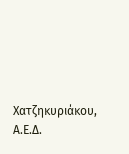Χατζηκυριάκου, Α.Ε.Δ.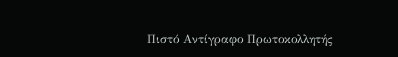Πιστό Αντίγραφο Πρωτοκολλητής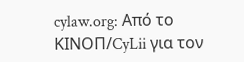cylaw.org: Από το ΚΙΝOΠ/CyLii για τον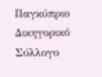Παγκύπριο Δικηγορικό Σύλλογο